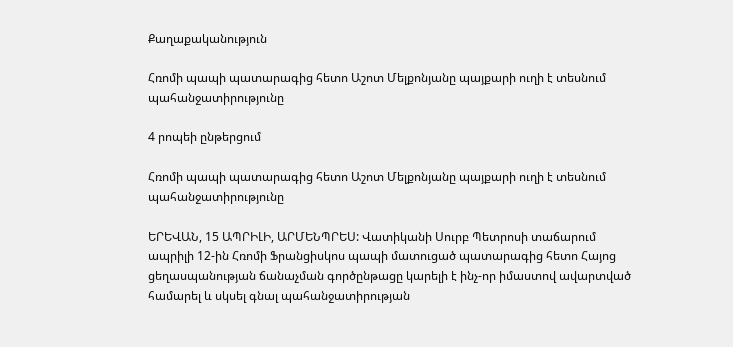Քաղաքականություն

Հռոմի պապի պատարագից հետո Աշոտ Մելքոնյանը պայքարի ուղի է տեսնում պահանջատիրությունը

4 րոպեի ընթերցում

Հռոմի պապի պատարագից հետո Աշոտ Մելքոնյանը պայքարի ուղի է տեսնում պահանջատիրությունը

ԵՐԵՎԱՆ, 15 ԱՊՐԻԼԻ, ԱՐՄԵՆՊՐԵՍ: Վատիկանի Սուրբ Պետրոսի տաճարում ապրիլի 12-ին Հռոմի Ֆրանցիսկոս պապի մատուցած պատարագից հետո Հայոց ցեղասպանության ճանաչման գործընթացը կարելի է ինչ-որ իմաստով ավարտված համարել և սկսել գնալ պահանջատիրության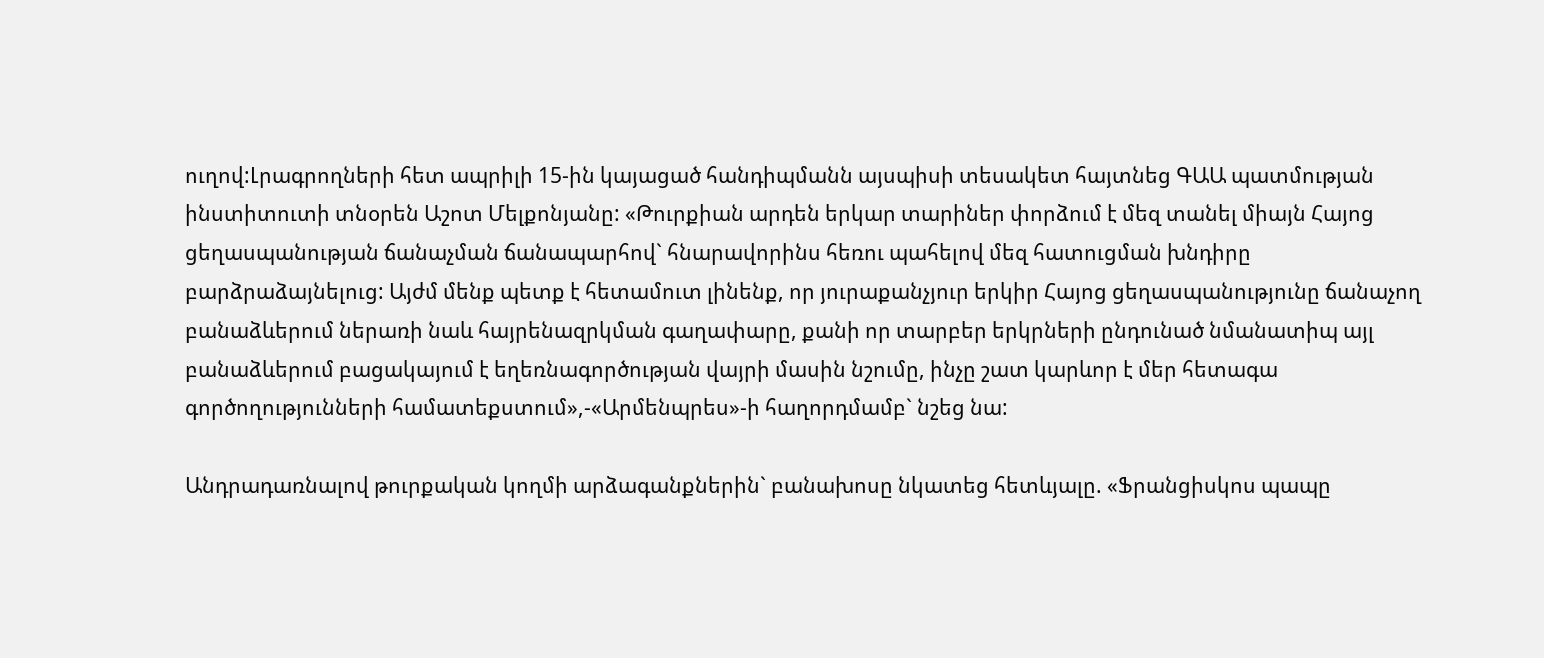ուղով:Լրագրողների հետ ապրիլի 15-ին կայացած հանդիպմանն այսպիսի տեսակետ հայտնեց ԳԱԱ պատմության ինստիտուտի տնօրեն Աշոտ Մելքոնյանը: «Թուրքիան արդեն երկար տարիներ փորձում է մեզ տանել միայն Հայոց ցեղասպանության ճանաչման ճանապարհով` հնարավորինս հեռու պահելով մեզ հատուցման խնդիրը բարձրաձայնելուց: Այժմ մենք պետք է հետամուտ լինենք, որ յուրաքանչյուր երկիր Հայոց ցեղասպանությունը ճանաչող բանաձևերում ներառի նաև հայրենազրկման գաղափարը, քանի որ տարբեր երկրների ընդունած նմանատիպ այլ բանաձևերում բացակայում է եղեռնագործության վայրի մասին նշումը, ինչը շատ կարևոր է մեր հետագա գործողությունների համատեքստում»,-«Արմենպրես»-ի հաղորդմամբ` նշեց նա:

Անդրադառնալով թուրքական կողմի արձագանքներին` բանախոսը նկատեց հետևյալը. «Ֆրանցիսկոս պապը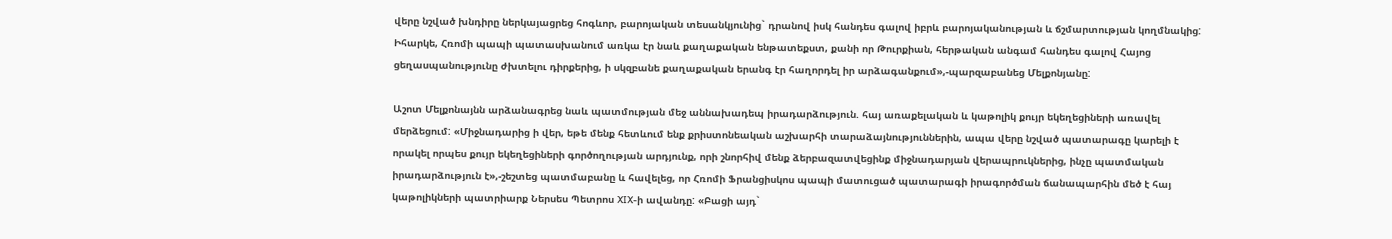վերը նշված խնդիրը ներկայացրեց հոգևոր, բարոյական տեսանկյունից` դրանով իսկ հանդես գալով իբրև բարոյականության և ճշմարտության կողմնակից: Իհարկե, Հռոմի պապի պատասխանում առկա էր նաև քաղաքական ենթատեքստ, քանի որ Թուրքիան, հերթական անգամ հանդես գալով Հայոց ցեղասպանությունը ժխտելու դիրքերից, ի սկզբանե քաղաքական երանգ էր հաղորդել իր արձագանքում»,-պարզաբանեց Մելքոնյանը:

Աշոտ Մելքոնայնն արձանագրեց նաև պատմության մեջ աննախադեպ իրադարձություն. հայ առաքելական և կաթոլիկ քույր եկեղեցիների առավել մերձեցում: «Միջնադարից ի վեր, եթե մենք հետևում ենք քրիստոնեական աշխարհի տարաձայնություններին, ապա վերը նշված պատարագը կարելի է որակել որպես քույր եկեղեցիների գործողության արդյունք, որի շնորհիվ մենք ձերբազատվեցինք միջնադարյան վերապրուկներից, ինչը պատմական իրադարձություն է»,-շեշտեց պատմաբանը և հավելեց, որ Հռոմի Ֆրանցիսկոս պապի մատուցած պատարագի իրագործման ճանապարհին մեծ է հայ կաթոլիկների պատրիարք Ներսես Պետրոս XIX-ի ավանդը: «Բացի այդ`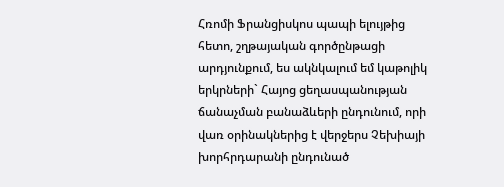Հռոմի Ֆրանցիսկոս պապի ելույթից հետո, շղթայական գործընթացի արդյունքում, ես ակնկալում եմ կաթոլիկ երկրների` Հայոց ցեղասպանության ճանաչման բանաձևերի ընդունում, որի վառ օրինակներից է վերջերս Չեխիայի խորհրդարանի ընդունած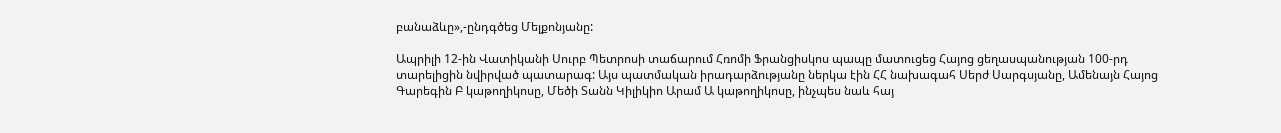բանաձևը»,-ընդգծեց Մելքոնյանը:

Ապրիլի 12-ին Վատիկանի Սուրբ Պետրոսի տաճարում Հռոմի Ֆրանցիսկոս պապը մատուցեց Հայոց ցեղասպանության 100-րդ տարելիցին նվիրված պատարագ: Այս պատմական իրադարձությանը ներկա էին ՀՀ նախագահ Սերժ Սարգսյանը, Ամենայն Հայոց Գարեգին Բ կաթողիկոսը, Մեծի Տանն Կիլիկիո Արամ Ա կաթողիկոսը, ինչպես նաև հայ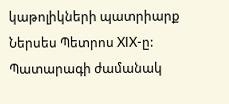կաթոլիկների պատրիարք Ներսես Պետրոս XIX-ը: Պատարագի ժամանակ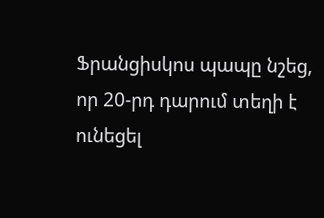Ֆրանցիսկոս պապը նշեց, որ 20-րդ դարում տեղի է ունեցել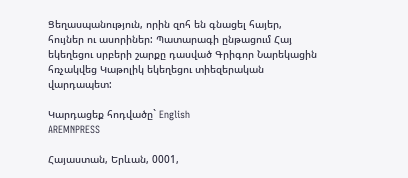Ցեղասպանություն, որին զոհ են գնացել հայեր, հույներ ու ասորիներ: Պատարագի ընթացում Հայ եկեղեցու սրբերի շարքը դասված Գրիգոր Նարեկացին հռչակվեց Կաթոլիկ եկեղեցու տիեզերական վարդապետ:

Կարդացեք հոդվածը` English
AREMNPRESS

Հայաստան, Երևան, 0001,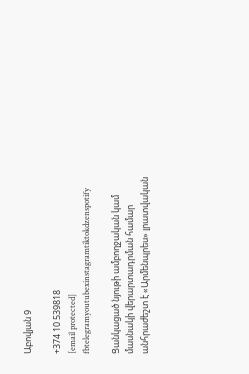Աբովյան 9

+374 10 539818
[email protected]
fbtelegramyoutubexinstagramtiktokdzenspotify

Ցանկացած նյութի ամբողջական կամ մասնակի վերարտադրման համար անհրաժեշտ է «Արմենպրես» լրատվական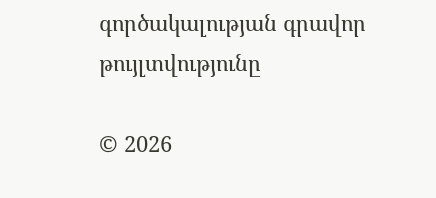գործակալության գրավոր թույլտվությունը

© 2026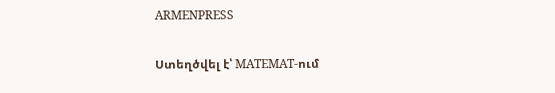ARMENPRESS

Ստեղծվել է՝ MATEMAT-ում